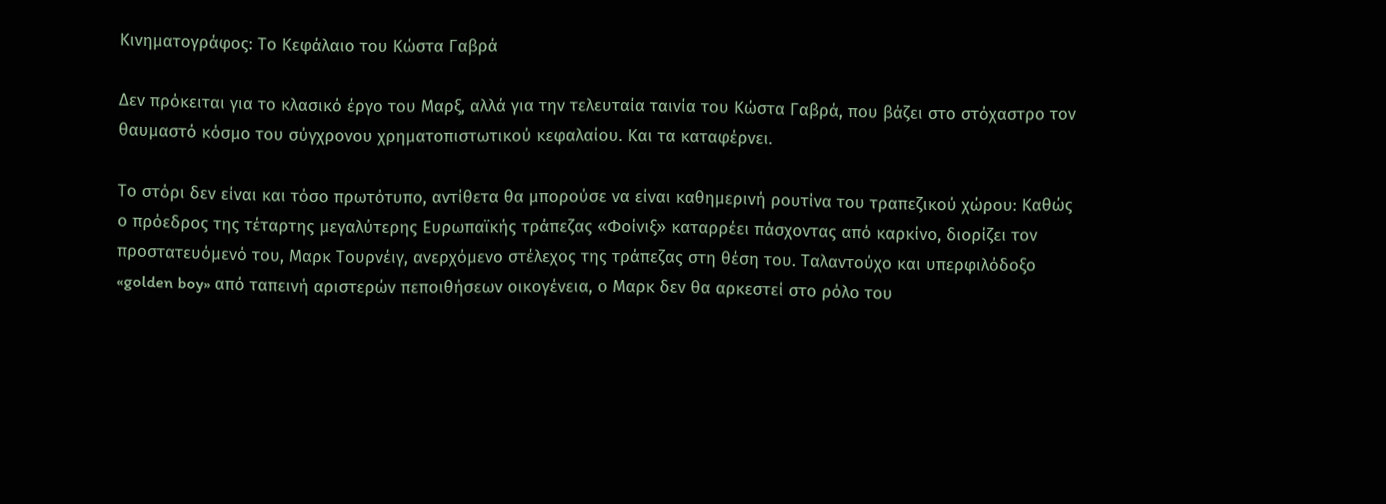Κινηματογράφος: Το Κεφάλαιο του Κώστα Γαβρά

Δεν πρόκειται για το κλασικό έργο του Μαρξ, αλλά για την τελευταία ταινία του Κώστα Γαβρά, που βάζει στο στόχαστρο τον θαυμαστό κόσμο του σύγχρονου χρηματοπιστωτικού κεφαλαίου. Και τα καταφέρνει.

Το στόρι δεν είναι και τόσο πρωτότυπο, αντίθετα θα μπορούσε να είναι καθημερινή ρουτίνα του τραπεζικού χώρου: Καθώς ο πρόεδρος της τέταρτης μεγαλύτερης Ευρωπαϊκής τράπεζας «Φοίνιξ» καταρρέει πάσχοντας από καρκίνο, διορίζει τον προστατευόμενό του, Μαρκ Τουρνέιγ, ανερχόμενο στέλεχος της τράπεζας στη θέση του. Ταλαντούχο και υπερφιλόδοξο «golden boy» από ταπεινή αριστερών πεποιθήσεων οικογένεια, ο Μαρκ δεν θα αρκεστεί στο ρόλο του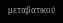μεταβατικού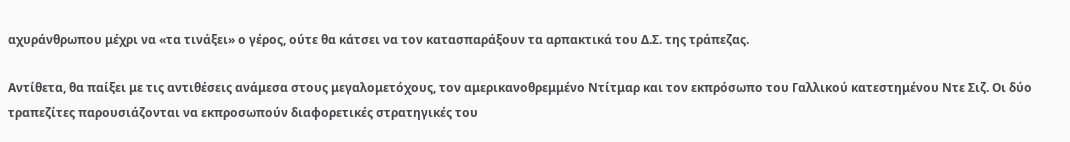αχυράνθρωπου μέχρι να «τα τινάξει» ο γέρος, ούτε θα κάτσει να τον κατασπαράξουν τα αρπακτικά του Δ.Σ. της τράπεζας.

Αντίθετα, θα παίξει με τις αντιθέσεις ανάμεσα στους μεγαλομετόχους, τον αμερικανοθρεμμένο Ντίτμαρ και τον εκπρόσωπο του Γαλλικού κατεστημένου Ντε Σιζ. Οι δύο τραπεζίτες παρουσιάζονται να εκπροσωπούν διαφορετικές στρατηγικές του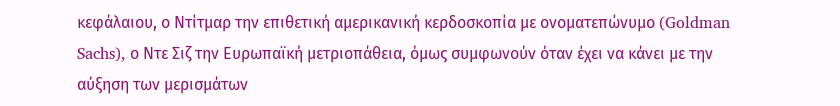κεφάλαιου, ο Ντίτμαρ την επιθετική αμερικανική κερδοσκοπία με ονοματεπώνυμο (Goldman Sachs), ο Ντε Σιζ την Ευρωπαϊκή μετριοπάθεια, όμως συμφωνούν όταν έχει να κάνει με την αύξηση των μερισμάτων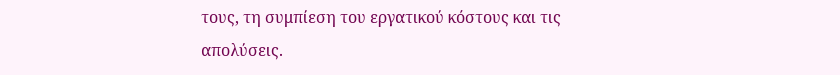τους, τη συμπίεση του εργατικού κόστους και τις απολύσεις.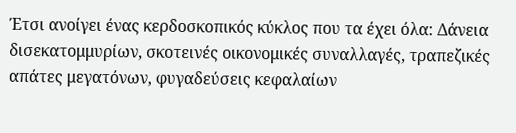Έτσι ανοίγει ένας κερδοσκοπικός κύκλος που τα έχει όλα: Δάνεια δισεκατομμυρίων, σκοτεινές οικονομικές συναλλαγές, τραπεζικές απάτες μεγατόνων, φυγαδεύσεις κεφαλαίων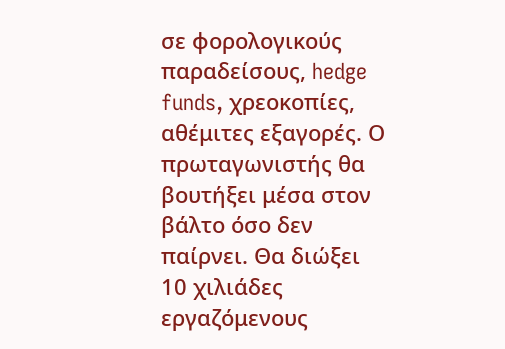σε φορολογικούς παραδείσους, hedge funds, χρεοκοπίες, αθέμιτες εξαγορές. Ο πρωταγωνιστής θα βουτήξει μέσα στον βάλτο όσο δεν παίρνει. Θα διώξει 10 χιλιάδες εργαζόμενους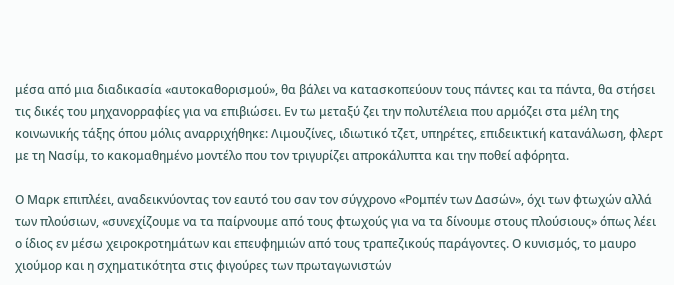μέσα από μια διαδικασία «αυτοκαθορισμού», θα βάλει να κατασκοπεύουν τους πάντες και τα πάντα, θα στήσει τις δικές του μηχανορραφίες για να επιβιώσει. Εν τω μεταξύ ζει την πολυτέλεια που αρμόζει στα μέλη της κοινωνικής τάξης όπου μόλις αναρριχήθηκε: Λιμουζίνες, ιδιωτικό τζετ, υπηρέτες, επιδεικτική κατανάλωση, φλερτ με τη Νασίμ, το κακομαθημένο μοντέλο που τον τριγυρίζει απροκάλυπτα και την ποθεί αφόρητα.

Ο Μαρκ επιπλέει, αναδεικνύοντας τον εαυτό του σαν τον σύγχρονο «Ρομπέν των Δασών», όχι των φτωχών αλλά των πλούσιων, «συνεχίζουμε να τα παίρνουμε από τους φτωχούς για να τα δίνουμε στους πλούσιους» όπως λέει ο ίδιος εν μέσω χειροκροτημάτων και επευφημιών από τους τραπεζικούς παράγοντες. Ο κυνισμός, το μαυρο χιούμορ και η σχηματικότητα στις φιγούρες των πρωταγωνιστών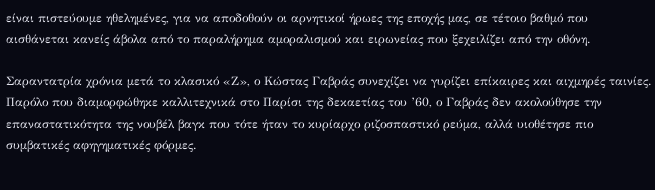είναι πιστεύουμε ηθελημένες, για να αποδοθούν οι αρνητικοί ήρωες της εποχής μας, σε τέτοιο βαθμό που αισθάνεται κανείς άβολα από το παραλήρημα αμοραλισμού και ειρωνείας που ξεχειλίζει από την οθόνη.

Σαραντατρία χρόνια μετά το κλασικό «Ζ», ο Κώστας Γαβράς συνεχίζει να γυρίζει επίκαιρες και αιχμηρές ταινίες. Παρόλο που διαμορφώθηκε καλλιτεχνικά στο Παρίσι της δεκαετίας του ’60, ο Γαβράς δεν ακολούθησε την επαναστατικότητα της νουβέλ βαγκ που τότε ήταν το κυρίαρχο ριζοσπαστικό ρεύμα, αλλά υιοθέτησε πιο συμβατικές αφηγηματικές φόρμες.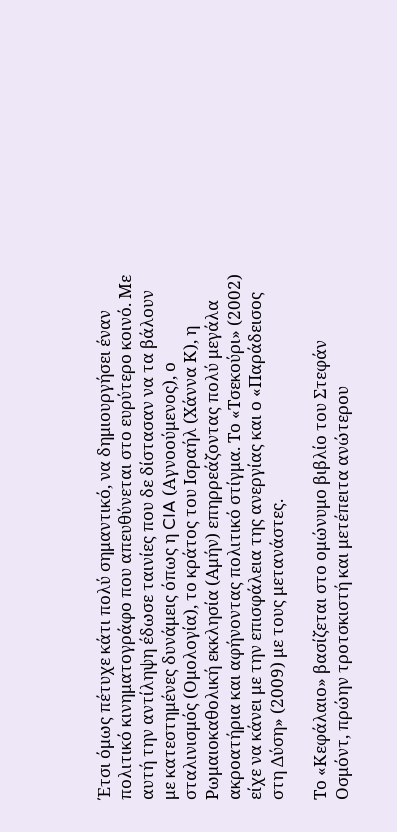Έτσι όμως πέτυχε κάτι πολύ σημαντικό, να δημιουργήσει έναν πολιτικό κινηματογράφο που απευθύνεται στο ευρύτερο κοινό. Με αυτή την αντίληψη έδωσε ταινίες που δε δίστασαν να τα βάλουν με κατεστημένες δυνάμεις όπως η CIA (Αγνοούμενος), ο σταλινισμός (Ομολογία), το κράτος του Ισραήλ (Χάννα Κ), η Ρωμαιοκαθολική εκκλησία (Αμήν) επηρρεάζοντας πολύ μεγάλα ακροατήρια και αφήνοντας πολιτικό στίγμα. Το «Τσεκούρι» (2002) είχε να κάνει με την επισφάλεια της ανεργίας και ο «Παράδεισος στη Δύση» (2009) με τους μετανάστες.

Το «Κεφάλαιο» βασίζεται στο ομώνυμο βιβλίο του Στεφάν Οσμόντ, πρώην τροτσκιστή και μετέπειτα ανώτερου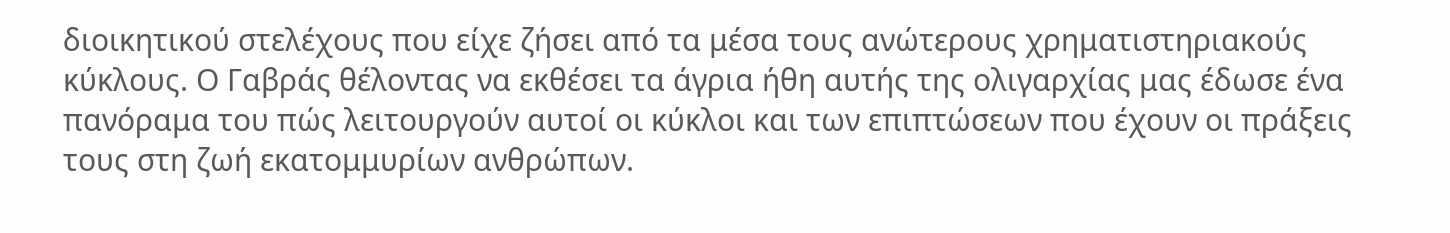διοικητικού στελέχους που είχε ζήσει από τα μέσα τους ανώτερους χρηματιστηριακούς κύκλους. Ο Γαβράς θέλοντας να εκθέσει τα άγρια ήθη αυτής της ολιγαρχίας μας έδωσε ένα πανόραμα του πώς λειτουργούν αυτοί οι κύκλοι και των επιπτώσεων που έχουν οι πράξεις τους στη ζωή εκατομμυρίων ανθρώπων.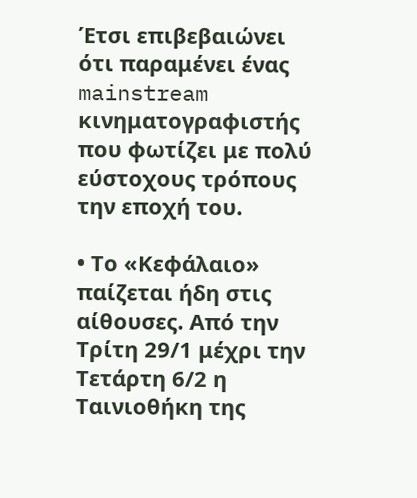Έτσι επιβεβαιώνει ότι παραμένει ένας mainstream κινηματογραφιστής που φωτίζει με πολύ εύστοχους τρόπους την εποχή του.

• Το «Κεφάλαιο» παίζεται ήδη στις αίθουσες. Από την Τρίτη 29/1 μέχρι την Τετάρτη 6/2 η Ταινιοθήκη της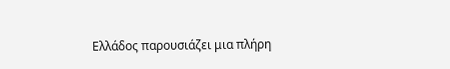Ελλάδος παρουσιάζει μια πλήρη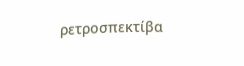ρετροσπεκτίβα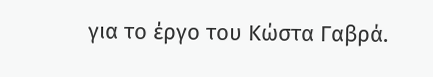για το έργο του Κώστα Γαβρά.